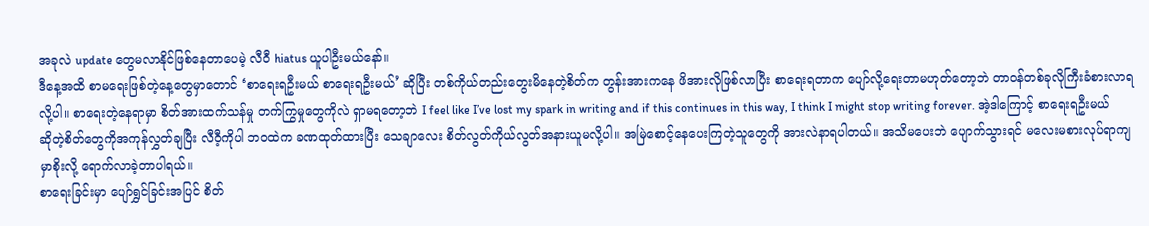အခုလဲ update တွေမလာနိုင်ဖြစ်နေတာပေမဲ့ လီဝီ hiatus ယူပါဦးမယ်နော်။
ဒီနေ့အထိ စာမရေးဖြစ်တဲ့နေ့တွေမှာတောင် ‘စာရေးရဦးမယ် စာရေးရဦးမယ်’ ဆိုပြီး တစ်ကိုယ်တည်းတွေးမိနေတဲ့စိတ်က တွန်းအားကနေ ဖိအားလိုဖြစ်လာပြီး စာရေးရတာက ပျော်လို့ရေးတာမဟုတ်တော့ဘဲ တာဝန်တစ်ခုလိုကြီးခံစားလာရလို့ပါ။ စာရေးတဲ့နေရာမှာ စိတ်အားထက်သန်မှု တက်ကြွမှုတွေကိုလဲ ရှာမရတော့ဘဲ I feel like I’ve lost my spark in writing and if this continues in this way, I think I might stop writing forever. အဲ့ဒါကြောင့် စာရေးရဦးမယ်ဆိုတဲ့စိတ်တွေကိုအကုန်လွှတ်ချပြီး လီဝီ့ကိုပါ ဘဝထဲက ခဏထုတ်ထားပြီး သေချာလေး စိတ်လွတ်ကိုယ်လွတ်အနားယူမလို့ပါ။ အမြဲစောင့်နေပေးကြတဲ့သူတွေကို အားလဲနာရပါတယ်။ အသိမပေးဘဲ ပျောက်သွားရင် မလေးမစားလုပ်ရာကျမှာစိုးလို့ ရောက်လာခဲ့တာပါရယ်။
စာရေးခြင်းမှာ ပျော်ရွှင်ခြင်းအပြင် စိတ်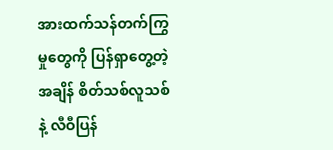အားထက်သန်တက်ကြွမှုတွေကို ပြန်ရှာတွေ့တဲ့အချိန် စိတ်သစ်လူသစ်နဲ့ လီဝီပြန်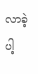လာခဲ့ပါ့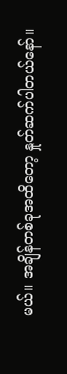မယ်။ အချိန်တစ်ခုအထိတော့ နှုတ်ဆက်ပါတယ်နော်။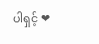ပါရှင့် ❤